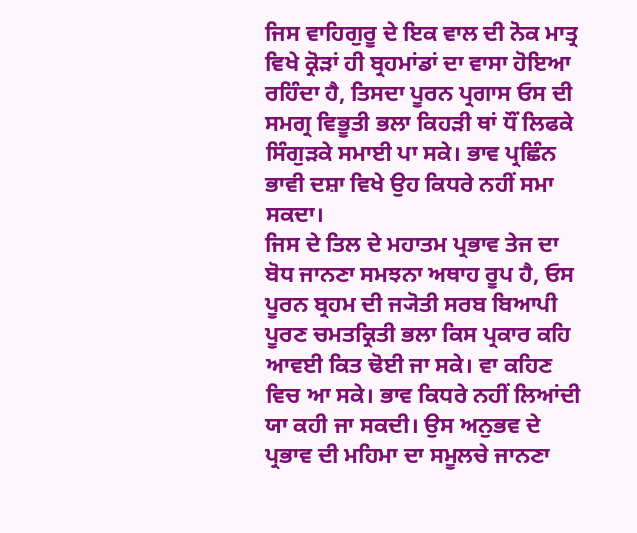ਜਿਸ ਵਾਹਿਗੁਰੂ ਦੇ ਇਕ ਵਾਲ ਦੀ ਨੋਕ ਮਾਤ੍ਰ ਵਿਖੇ ਕ੍ਰੋੜਾਂ ਹੀ ਬ੍ਰਹਮਾਂਡਾਂ ਦਾ ਵਾਸਾ ਹੋਇਆ ਰਹਿੰਦਾ ਹੈ, ਤਿਸਦਾ ਪੂਰਨ ਪ੍ਰਗਾਸ ਓਸ ਦੀ ਸਮਗ੍ਰ ਵਿਭੂਤੀ ਭਲਾ ਕਿਹੜੀ ਥਾਂ ਧੌਂ ਲਿਫਕੇ ਸਿੰਗੁੜਕੇ ਸਮਾਈ ਪਾ ਸਕੇ। ਭਾਵ ਪ੍ਰਛਿੰਨ ਭਾਵੀ ਦਸ਼ਾ ਵਿਖੇ ਉਹ ਕਿਧਰੇ ਨਹੀਂ ਸਮਾ ਸਕਦਾ।
ਜਿਸ ਦੇ ਤਿਲ ਦੇ ਮਹਾਤਮ ਪ੍ਰਭਾਵ ਤੇਜ ਦਾ ਬੋਧ ਜਾਨਣਾ ਸਮਝਨਾ ਅਥਾਹ ਰੂਪ ਹੈ, ਓਸ ਪੂਰਨ ਬ੍ਰਹਮ ਦੀ ਜ੍ਯੋਤੀ ਸਰਬ ਬਿਆਪੀ ਪੂਰਣ ਚਮਤਕ੍ਰਿਤੀ ਭਲਾ ਕਿਸ ਪ੍ਰਕਾਰ ਕਹਿ ਆਵਈ ਕਿਤ ਢੋਈ ਜਾ ਸਕੇ। ਵਾ ਕਹਿਣ ਵਿਚ ਆ ਸਕੇ। ਭਾਵ ਕਿਧਰੇ ਨਹੀਂ ਲਿਆਂਦੀ ਯਾ ਕਹੀ ਜਾ ਸਕਦੀ। ਉਸ ਅਨੁਭਵ ਦੇ ਪ੍ਰਭਾਵ ਦੀ ਮਹਿਮਾ ਦਾ ਸਮੂਲਚੇ ਜਾਨਣਾ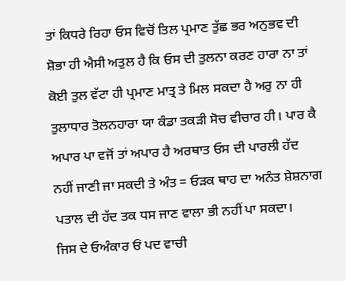ਤਾਂ ਕਿਧਰੇ ਰਿਹਾ ਓਸ ਵਿਚੋਂ ਤਿਲ ਪ੍ਰਮਾਣ ਤੁੱਛ ਭਰ ਅਨੁਭਵ ਦੀ ਸ਼ੋਭਾ ਹੀ ਐਸੀ ਅਤੁਲ ਹੈ ਕਿ ਓਸ ਦੀ ਤੁਲਨਾ ਕਰਣ ਹਾਰਾ ਨਾ ਤਾਂ ਕੋਈ ਤੁਲ ਵੱਟਾ ਹੀ ਪ੍ਰਮਾਣ ਮਾਤ੍ਰ ਤੇ ਮਿਲ ਸਕਦਾ ਹੈ ਅਰੁ ਨਾ ਹੀ ਤੁਲਾਧਾਰ ਤੋਲਨਹਾਰਾ ਯਾ ਕੰਡਾ ਤਕੜੀ ਸੋਚ ਵੀਚਾਰ ਹੀ। ਪਾਰ ਕੈ ਅਪਾਰ ਪਾ ਵਜੋਂ ਤਾਂ ਅਪਾਰ ਹੈ ਅਰਥਾਤ ਓਸ ਦੀ ਪਾਰਲੀ ਹੱਦ ਨਹੀਂ ਜਾਣੀ ਜਾ ਸਕਦੀ ਤੇ ਅੰਤ = ਓੜਕ ਥਾਹ ਦਾ ਅਨੰਤ ਸ਼ੇਸ਼ਨਾਗ ਪਤਾਲ ਦੀ ਹੱਦ ਤਕ ਧਸ ਜਾਣ ਵਾਲਾ ਭੀ ਨਹੀਂ ਪਾ ਸਕਦਾ।
ਜਿਸ ਦੇ ਓਅੰਕਾਰ ਓਂ ਪਦ ਵਾਚੀ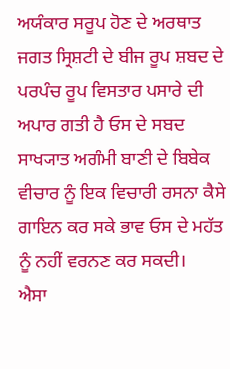ਅਯੰਕਾਰ ਸਰੂਪ ਹੋਣ ਦੇ ਅਰਥਾਤ ਜਗਤ ਸ੍ਰਿਸ਼ਟੀ ਦੇ ਬੀਜ ਰੂਪ ਸ਼ਬਦ ਦੇ ਪਰਪੰਚ ਰੂਪ ਵਿਸਤਾਰ ਪਸਾਰੇ ਦੀ ਅਪਾਰ ਗਤੀ ਹੈ ਓਸ ਦੇ ਸਬਦ ਸਾਖ੍ਯਾਤ ਅਗੰਮੀ ਬਾਣੀ ਦੇ ਬਿਬੇਕ ਵੀਚਾਰ ਨੂੰ ਇਕ ਵਿਚਾਰੀ ਰਸਨਾ ਕੈਸੇ ਗਾਇਨ ਕਰ ਸਕੇ ਭਾਵ ਓਸ ਦੇ ਮਹੱਤ ਨੂੰ ਨਹੀਂ ਵਰਨਣ ਕਰ ਸਕਦੀ।
ਐਸਾ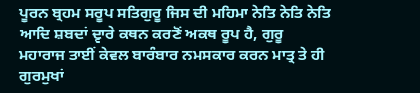ਪੂਰਨ ਬ੍ਰਹਮ ਸਰੂਪ ਸਤਿਗੁਰੂ ਜਿਸ ਦੀ ਮਹਿਮਾ ਨੇਤਿ ਨੇਤਿ ਨੇਤਿ ਆਦਿ ਸ਼ਬਦਾਂ ਦ੍ਵਾਰੇ ਕਥਨ ਕਰਣੋਂ ਅਕਥ ਰੂਪ ਹੈ, ਗੁਰੂ ਮਹਾਰਾਜ ਤਾਈਂ ਕੇਵਲ ਬਾਰੰਬਾਰ ਨਮਸਕਾਰ ਕਰਨ ਮਾਤ੍ਰ ਤੇ ਹੀ ਗੁਰਮੁਖਾਂ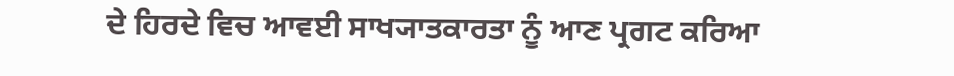ਦੇ ਹਿਰਦੇ ਵਿਚ ਆਵਈ ਸਾਖ੍ਯਾਤਕਾਰਤਾ ਨੂੰ ਆਣ ਪ੍ਰਗਟ ਕਰਿਆ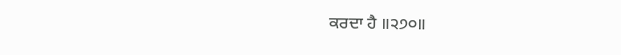ਕਰਦਾ ਹੈ ॥੨੭੦॥